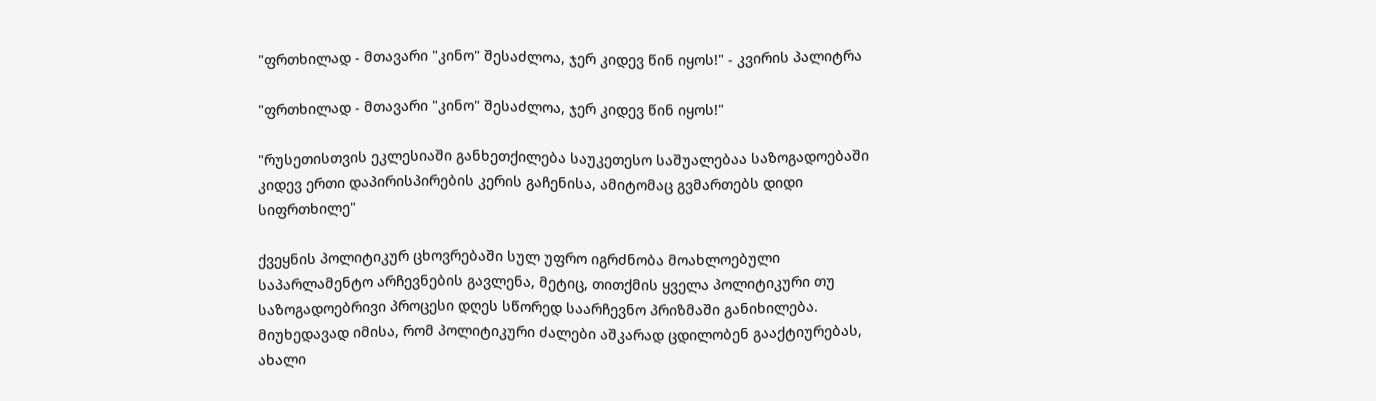"ფრთხილად - მთავარი "კინო" შესაძლოა, ჯერ კიდევ წინ იყოს!" - კვირის პალიტრა

"ფრთხილად - მთავარი "კინო" შესაძლოა, ჯერ კიდევ წინ იყოს!"

"რუსეთისთვის ეკლესიაში განხეთქილება საუკეთესო საშუალებაა საზოგადოებაში კიდევ ერთი დაპირისპირების კერის გაჩენისა, ამიტომაც გვმართებს დიდი სიფრთხილე"

ქვეყნის პოლიტიკურ ცხოვრებაში სულ უფრო იგრძნობა მოახლოებული საპარლამენტო არჩევნების გავლენა, მეტიც, თითქმის ყველა პოლიტიკური თუ საზოგადოებრივი პროცესი დღეს სწორედ საარჩევნო პრიზმაში განიხილება. მიუხედავად იმისა, რომ პოლიტიკური ძალები აშკარად ცდილობენ გააქტიურებას, ახალი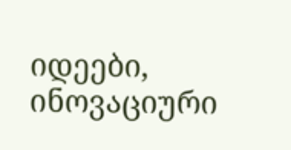იდეები, ინოვაციური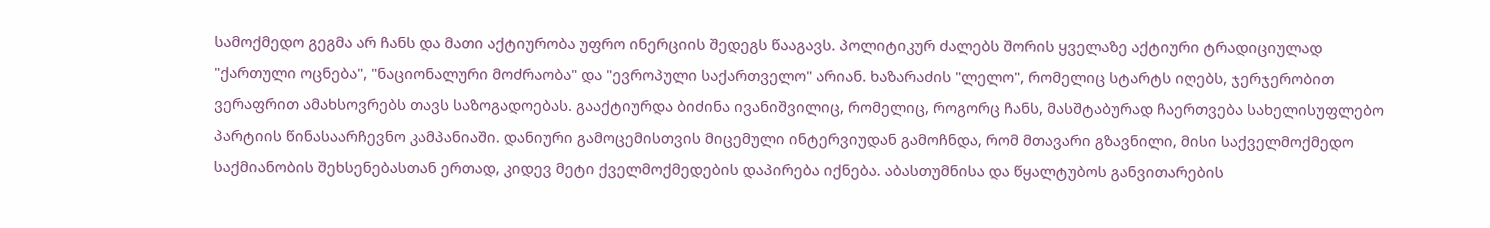სამოქმედო გეგმა არ ჩანს და მათი აქტიურობა უფრო ინერციის შედეგს წააგავს. პოლიტიკურ ძალებს შორის ყველაზე აქტიური ტრადიციულად "ქართული ოცნება", "ნაციონალური მოძრაობა" და "ევროპული საქართველო" არიან. ხაზარაძის "ლელო", რომელიც სტარტს იღებს, ჯერჯერობით ვერაფრით ამახსოვრებს თავს საზოგადოებას. გააქტიურდა ბიძინა ივანიშვილიც, რომელიც, როგორც ჩანს, მასშტაბურად ჩაერთვება სახელისუფლებო პარტიის წინასაარჩევნო კამპანიაში. დანიური გამოცემისთვის მიცემული ინტერვიუდან გამოჩნდა, რომ მთავარი გზავნილი, მისი საქველმოქმედო საქმიანობის შეხსენებასთან ერთად, კიდევ მეტი ქველმოქმედების დაპირება იქნება. აბასთუმნისა და წყალტუბოს განვითარების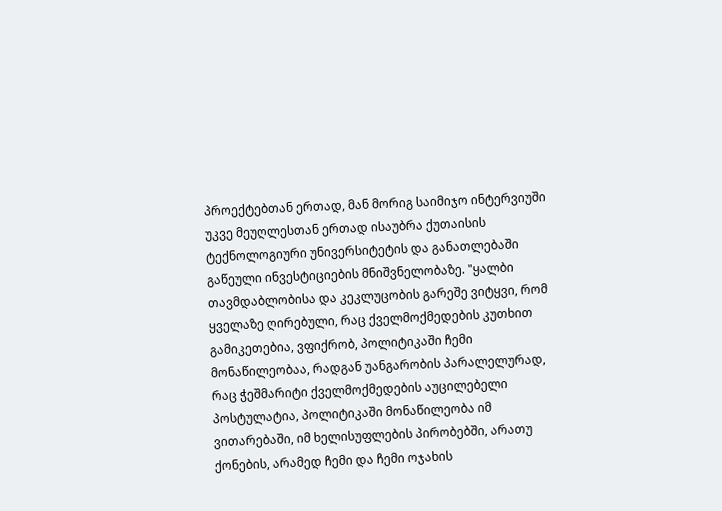პროექტებთან ერთად, მან მორიგ საიმიჯო ინტერვიუში უკვე მეუღლესთან ერთად ისაუბრა ქუთაისის ტექნოლოგიური უნივერსიტეტის და განათლებაში გაწეული ინვესტიციების მნიშვნელობაზე. "ყალბი თავმდაბლობისა და კეკლუცობის გარეშე ვიტყვი, რომ ყველაზე ღირებული, რაც ქველმოქმედების კუთხით გამიკეთებია, ვფიქრობ, პოლიტიკაში ჩემი მონაწილეობაა, რადგან უანგარობის პარალელურად, რაც ჭეშმარიტი ქველმოქმედების აუცილებელი პოსტულატია, პოლიტიკაში მონაწილეობა იმ ვითარებაში, იმ ხელისუფლების პირობებში, არათუ ქონების, არამედ ჩემი და ჩემი ოჯახის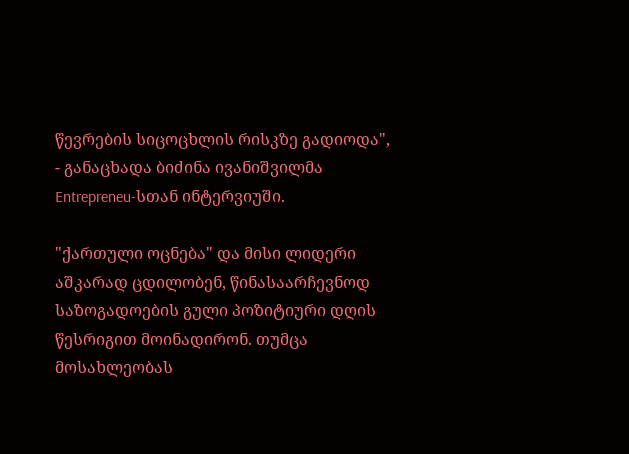წევრების სიცოცხლის რისკზე გადიოდა", - განაცხადა ბიძინა ივანიშვილმა Entrepreneu-სთან ინტერვიუში.

"ქართული ოცნება" და მისი ლიდერი აშკარად ცდილობენ, წინასაარჩევნოდ საზოგადოების გული პოზიტიური დღის წესრიგით მოინადირონ. თუმცა მოსახლეობას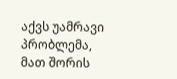აქვს უამრავი პრობლემა, მათ შორის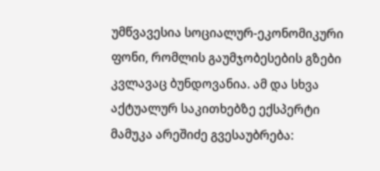უმწვავესია სოციალურ-ეკონომიკური ფონი, რომლის გაუმჯობესების გზები კვლავაც ბუნდოვანია. ამ და სხვა აქტუალურ საკითხებზე ექსპერტი მამუკა არეშიძე გვესაუბრება: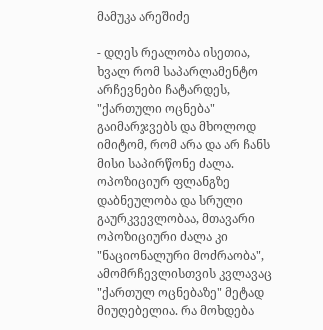მამუკა არეშიძე

- დღეს რეალობა ისეთია, ხვალ რომ საპარლამენტო არჩევნები ჩატარდეს, "ქართული ოცნება" გაიმარჯვებს და მხოლოდ იმიტომ, რომ არა და არ ჩანს მისი საპირწონე ძალა. ოპოზიციურ ფლანგზე დაბნეულობა და სრული გაურკვევლობაა, მთავარი ოპოზიციური ძალა კი "ნაციონალური მოძრაობა", ამომრჩევლისთვის კვლავაც "ქართულ ოცნებაზე" მეტად მიუღებელია. რა მოხდება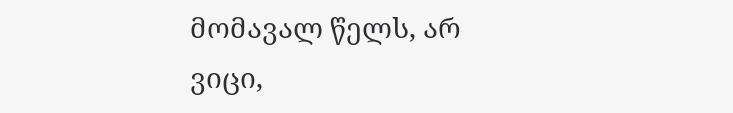მომავალ წელს, არ ვიცი,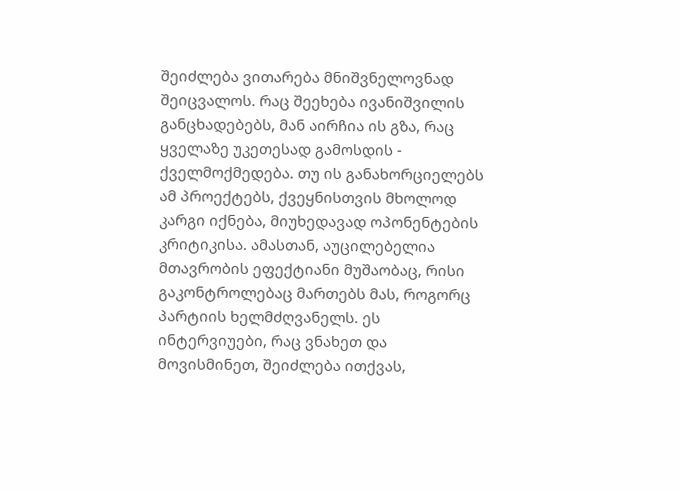შეიძლება ვითარება მნიშვნელოვნად შეიცვალოს. რაც შეეხება ივანიშვილის განცხადებებს, მან აირჩია ის გზა, რაც ყველაზე უკეთესად გამოსდის - ქველმოქმედება. თუ ის განახორციელებს ამ პროექტებს, ქვეყნისთვის მხოლოდ კარგი იქნება, მიუხედავად ოპონენტების კრიტიკისა. ამასთან, აუცილებელია მთავრობის ეფექტიანი მუშაობაც, რისი გაკონტროლებაც მართებს მას, როგორც პარტიის ხელმძღვანელს. ეს ინტერვიუები, რაც ვნახეთ და მოვისმინეთ, შეიძლება ითქვას,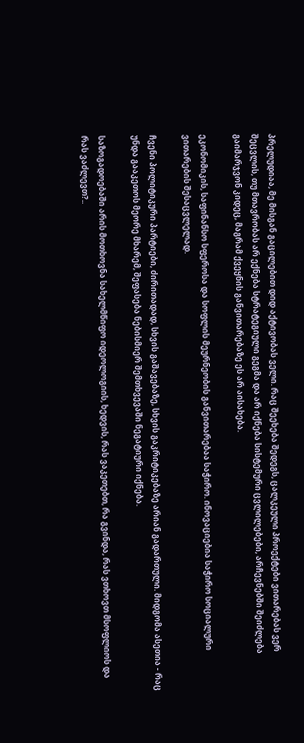პრელუდიაა, მე მისგან გაცილებით დიდ აქტივობას ველი. რაც შეეხება შედეგს, ცალკეული პროექტები ვითარებას ვერ შეცვლის, თუ მთავრობას არ ექნება სტრატეგიული გეგმა და არ იქნება სისტემური ცვლილებები, არჩევნებში შეიძლება გაიმარჯვონ კიდეც, მაგრამ ქვეყნის განვითარებაზე ეს არ აისახება.

ეკონომიკის, საფინანსო სფეროსა და სოფლის მეურნეობის განვითარებაა საჭირო. ინოვაციებია საჭირო სოციალური ვითარების შესაცვლელად.

ჩვენი პოლიტიკური პარტიები, ძირითადად, სხვის გაშავებაზე, სხვის გაკრიტიკებაზე არიან გადართული. მიდგომა ასეთია - რაც უნდა გააკეთოს მეორე მხარემ, შეფასება ნებისმიერ შემთხვევაში ნეგატიური იქნება.

საზოგადოებაში არის მოთხოვნა სახელმწიფო იდეოლოგიის, ხედვის, რას ვაკეთებთ, რა გვინდა, რას ვთხოვთ მსოფლიოს და რას ვაძლევთ?..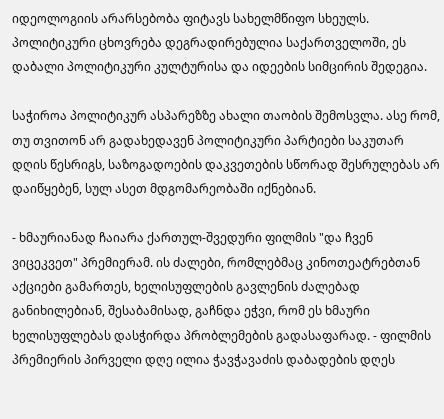იდეოლოგიის არარსებობა ფიტავს სახელმწიფო სხეულს. პოლიტიკური ცხოვრება დეგრადირებულია საქართველოში, ეს დაბალი პოლიტიკური კულტურისა და იდეების სიმცირის შედეგია.

საჭიროა პოლიტიკურ ასპარეზზე ახალი თაობის შემოსვლა. ასე რომ, თუ თვითონ არ გადახედავენ პოლიტიკური პარტიები საკუთარ დღის წესრიგს, საზოგადოების დაკვეთების სწორად შესრულებას არ დაიწყებენ, სულ ასეთ მდგომარეობაში იქნებიან.

- ხმაურიანად ჩაიარა ქართულ-შვედური ფილმის "და ჩვენ ვიცეკვეთ" პრემიერამ. ის ძალები, რომლებმაც კინოთეატრებთან აქციები გამართეს, ხელისუფლების გავლენის ძალებად განიხილებიან, შესაბამისად, გაჩნდა ეჭვი, რომ ეს ხმაური ხელისუფლებას დასჭირდა პრობლემების გადასაფარად. - ფილმის პრემიერის პირველი დღე ილია ჭავჭავაძის დაბადების დღეს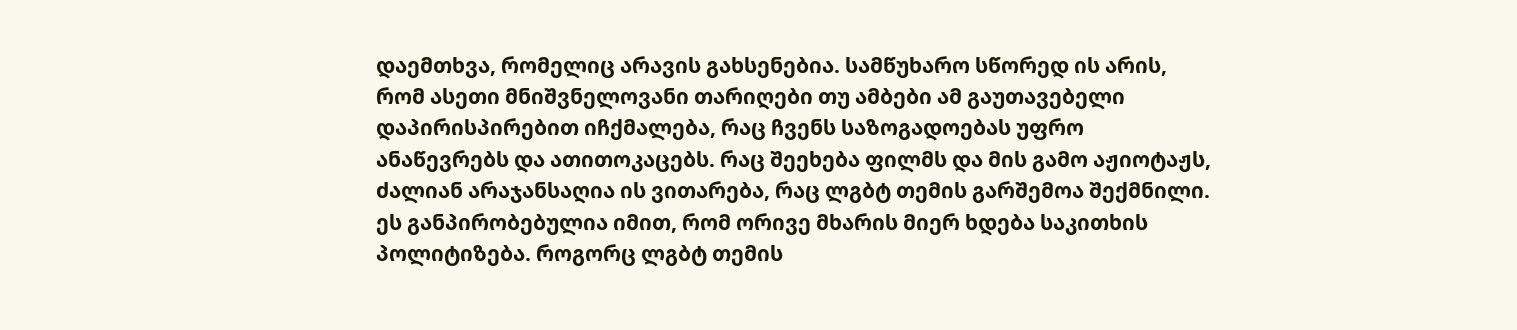დაემთხვა, რომელიც არავის გახსენებია. სამწუხარო სწორედ ის არის, რომ ასეთი მნიშვნელოვანი თარიღები თუ ამბები ამ გაუთავებელი დაპირისპირებით იჩქმალება, რაც ჩვენს საზოგადოებას უფრო ანაწევრებს და ათითოკაცებს. რაც შეეხება ფილმს და მის გამო აჟიოტაჟს, ძალიან არაჯანსაღია ის ვითარება, რაც ლგბტ თემის გარშემოა შექმნილი. ეს განპირობებულია იმით, რომ ორივე მხარის მიერ ხდება საკითხის პოლიტიზება. როგორც ლგბტ თემის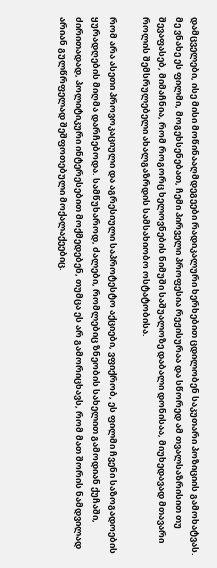დამცველები, ისე მისი მოწინააღმდეგეები რადიკალური ხერხებით ცდილობენ საკუთარი პოზიციის გამოხატვას. მე ვნახე ეს ფილმი, მოგეხსენებათ, ჩემი პირველი პროფესია რეჟისურაა და სწორედ ამ თვალსაზრისით თუ შევაფასებ, მიმაჩნია, რომ როგორც ხელოვნების ნიმუში საშუალოზე დაბალი დონისაა, მიუხედავად მთავარი როლის შემსრულებელი ახალგაზრდის სამსახიობო ოსტატობისა.

რომ არა ასეთი პროვოკაციული და აგრესიული საპროტესტო აქციები, ვფიქრობ, ეს ფილმი ჩვენი საზოგადოების ყურადღების მიღმა დარჩებოდა. სამწუხაროდ, ძალები, რომლებიც ზნეობის სახელით გამოდიან ქუჩაში, ძირითადად, პოლიტიკური ინტერესებით მოქმედებენ, თუმცა ეს არ გამორიცხავს, რომ მათ შორის ნამდვილად არიან გულწრფელად შეშფოთებული მოქალაქეებიც.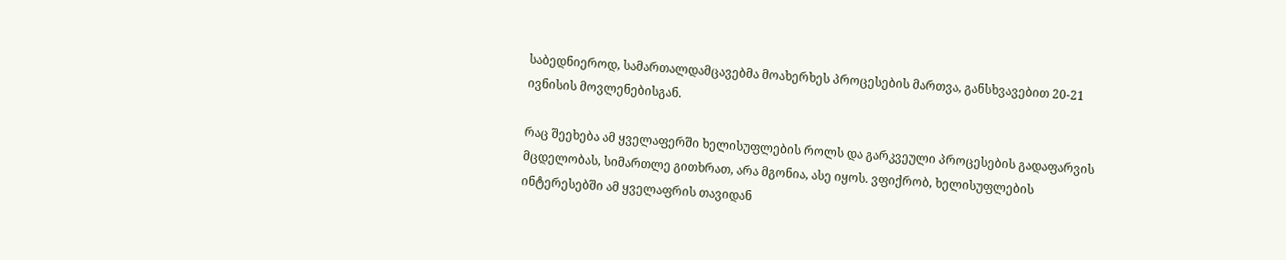საბედნიეროდ, სამართალდამცავებმა მოახერხეს პროცესების მართვა, განსხვავებით 20-21 ივნისის მოვლენებისგან.

რაც შეეხება ამ ყველაფერში ხელისუფლების როლს და გარკვეული პროცესების გადაფარვის მცდელობას, სიმართლე გითხრათ, არა მგონია, ასე იყოს. ვფიქრობ, ხელისუფლების ინტერესებში ამ ყველაფრის თავიდან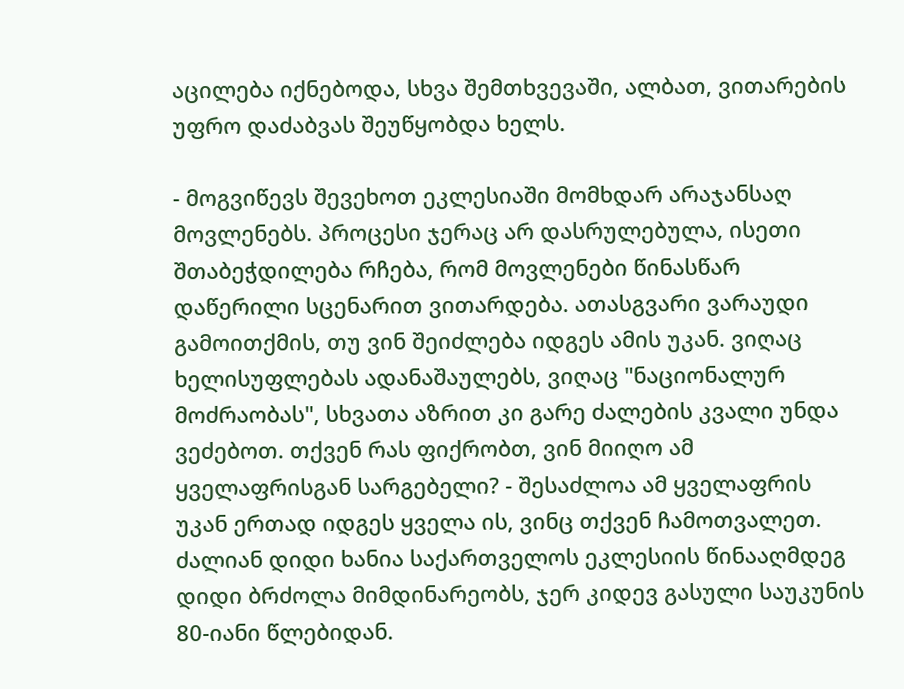აცილება იქნებოდა, სხვა შემთხვევაში, ალბათ, ვითარების უფრო დაძაბვას შეუწყობდა ხელს.

- მოგვიწევს შევეხოთ ეკლესიაში მომხდარ არაჯანსაღ მოვლენებს. პროცესი ჯერაც არ დასრულებულა, ისეთი შთაბეჭდილება რჩება, რომ მოვლენები წინასწარ დაწერილი სცენარით ვითარდება. ათასგვარი ვარაუდი გამოითქმის, თუ ვინ შეიძლება იდგეს ამის უკან. ვიღაც ხელისუფლებას ადანაშაულებს, ვიღაც "ნაციონალურ მოძრაობას", სხვათა აზრით კი გარე ძალების კვალი უნდა ვეძებოთ. თქვენ რას ფიქრობთ, ვინ მიიღო ამ ყველაფრისგან სარგებელი? - შესაძლოა ამ ყველაფრის უკან ერთად იდგეს ყველა ის, ვინც თქვენ ჩამოთვალეთ. ძალიან დიდი ხანია საქართველოს ეკლესიის წინააღმდეგ დიდი ბრძოლა მიმდინარეობს, ჯერ კიდევ გასული საუკუნის 80-იანი წლებიდან.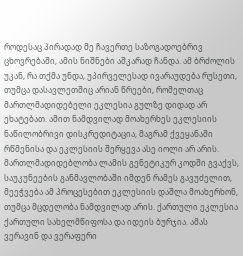როდესაც პირადად მე ჩავერთე საზოგადოებრივ ცხოვრებაში, ამის ნიშნები აშკარად ჩანდა. ამ ბრძოლის უკან, რა თქმა უნდა, უპირველესად ივარაუდება რუსეთი, თუმცა დასავლეთშიც არიან წრეები, რომელთაც მართლმადიდებელი ეკლესია გულზე დიდად არ ეხატებათ. ამით ნამდვილად მოახერხეს ეკლესიის ნაწილობრივი დისკრედიტაცია, მაგრამ ქვეყანაში რწმენისა და ეკლესიის შერყევა ასე იოლი არ არის. მართლმადიდებლობა ლამის გენეტიკურ კოდში გვაქვს, საუკუნეების განმავლობაში იმდენ რამეს გავუძელით, მეეჭვება ამ პროცესებით ეკლესიის დაშლა მოახერხონ, თუმცა მცდელობა ნამდვილად არის. ქართული ეკლესია ქართული სახელმწიფოსა და იდეის ბურჯია. ამას ვერავინ და ვერაფერი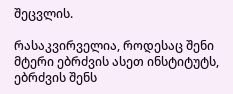შეცვლის.

რასაკვირველია, როდესაც შენი მტერი ებრძვის ასეთ ინსტიტუტს, ებრძვის შენს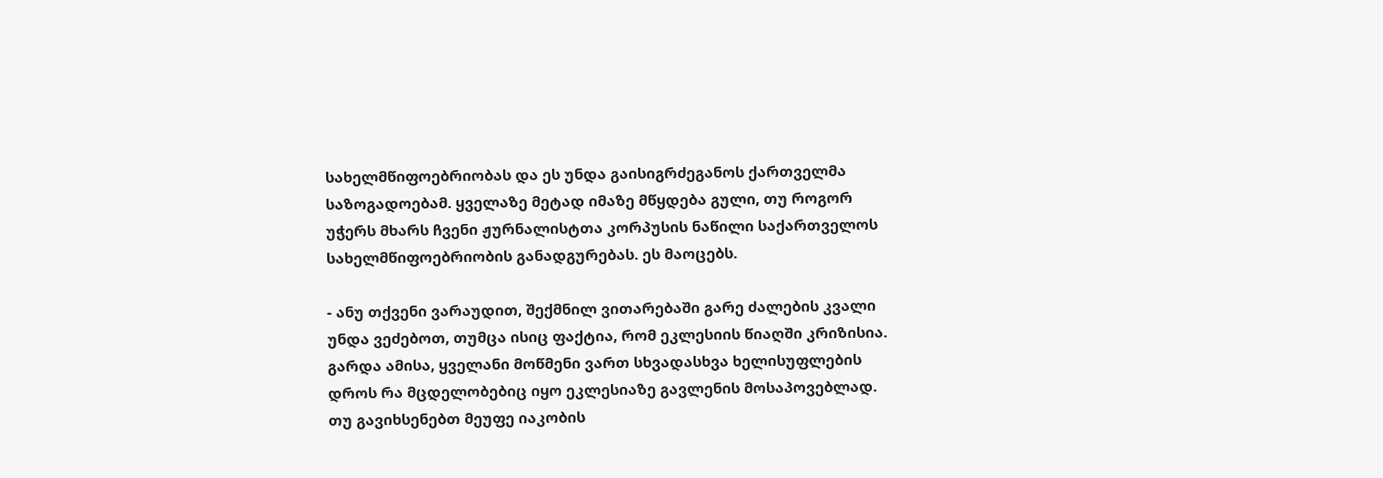სახელმწიფოებრიობას და ეს უნდა გაისიგრძეგანოს ქართველმა საზოგადოებამ. ყველაზე მეტად იმაზე მწყდება გული, თუ როგორ უჭერს მხარს ჩვენი ჟურნალისტთა კორპუსის ნაწილი საქართველოს სახელმწიფოებრიობის განადგურებას. ეს მაოცებს.

- ანუ თქვენი ვარაუდით, შექმნილ ვითარებაში გარე ძალების კვალი უნდა ვეძებოთ, თუმცა ისიც ფაქტია, რომ ეკლესიის წიაღში კრიზისია. გარდა ამისა, ყველანი მოწმენი ვართ სხვადასხვა ხელისუფლების დროს რა მცდელობებიც იყო ეკლესიაზე გავლენის მოსაპოვებლად. თუ გავიხსენებთ მეუფე იაკობის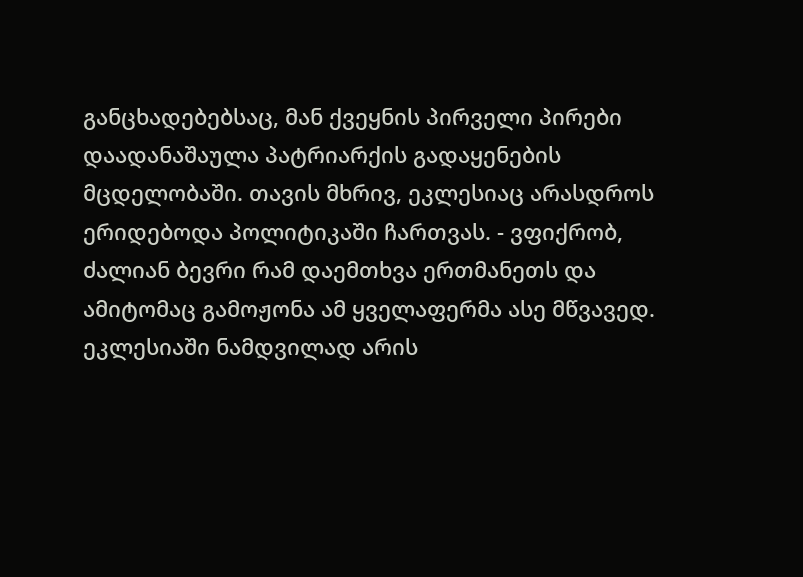განცხადებებსაც, მან ქვეყნის პირველი პირები დაადანაშაულა პატრიარქის გადაყენების მცდელობაში. თავის მხრივ, ეკლესიაც არასდროს ერიდებოდა პოლიტიკაში ჩართვას. - ვფიქრობ, ძალიან ბევრი რამ დაემთხვა ერთმანეთს და ამიტომაც გამოჟონა ამ ყველაფერმა ასე მწვავედ. ეკლესიაში ნამდვილად არის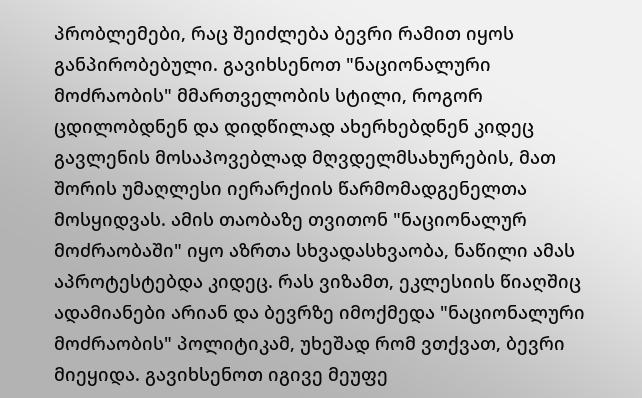პრობლემები, რაც შეიძლება ბევრი რამით იყოს განპირობებული. გავიხსენოთ "ნაციონალური მოძრაობის" მმართველობის სტილი, როგორ ცდილობდნენ და დიდწილად ახერხებდნენ კიდეც გავლენის მოსაპოვებლად მღვდელმსახურების, მათ შორის უმაღლესი იერარქიის წარმომადგენელთა მოსყიდვას. ამის თაობაზე თვითონ "ნაციონალურ მოძრაობაში" იყო აზრთა სხვადასხვაობა, ნაწილი ამას აპროტესტებდა კიდეც. რას ვიზამთ, ეკლესიის წიაღშიც ადამიანები არიან და ბევრზე იმოქმედა "ნაციონალური მოძრაობის" პოლიტიკამ, უხეშად რომ ვთქვათ, ბევრი მიეყიდა. გავიხსენოთ იგივე მეუფე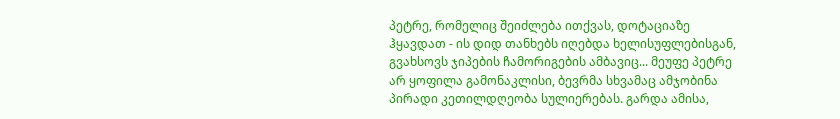პეტრე, რომელიც შეიძლება ითქვას, დოტაციაზე ჰყავდათ - ის დიდ თანხებს იღებდა ხელისუფლებისგან, გვახსოვს ჯიპების ჩამორიგების ამბავიც... მეუფე პეტრე არ ყოფილა გამონაკლისი, ბევრმა სხვამაც ამჯობინა პირადი კეთილდღეობა სულიერებას. გარდა ამისა,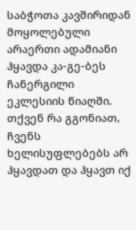საბჭოთა კავშირიდან მოყოლებული არაერთი ადამიანი ჰყავდა კა-გე-ბეს ჩანერგილი ეკლესიის წიაღში. თქვენ რა გგონიათ, ჩვენს ხელისუფლებებს არ ჰყავდათ და ჰყავთ იქ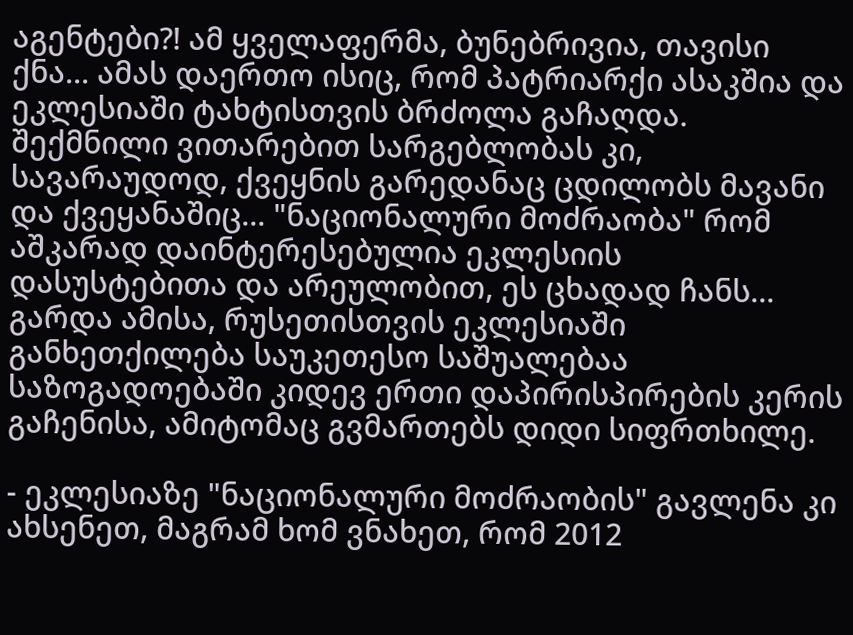აგენტები?! ამ ყველაფერმა, ბუნებრივია, თავისი ქნა... ამას დაერთო ისიც, რომ პატრიარქი ასაკშია და ეკლესიაში ტახტისთვის ბრძოლა გაჩაღდა. შექმნილი ვითარებით სარგებლობას კი, სავარაუდოდ, ქვეყნის გარედანაც ცდილობს მავანი და ქვეყანაშიც... "ნაციონალური მოძრაობა" რომ აშკარად დაინტერესებულია ეკლესიის დასუსტებითა და არეულობით, ეს ცხადად ჩანს... გარდა ამისა, რუსეთისთვის ეკლესიაში განხეთქილება საუკეთესო საშუალებაა საზოგადოებაში კიდევ ერთი დაპირისპირების კერის გაჩენისა, ამიტომაც გვმართებს დიდი სიფრთხილე.

- ეკლესიაზე "ნაციონალური მოძრაობის" გავლენა კი ახსენეთ, მაგრამ ხომ ვნახეთ, რომ 2012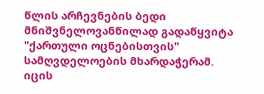წლის არჩევნების ბედი მნიშვნელოვანწილად გადაწყვიტა "ქართული ოცნებისთვის" სამღვდელოების მხარდაჭერამ. იცის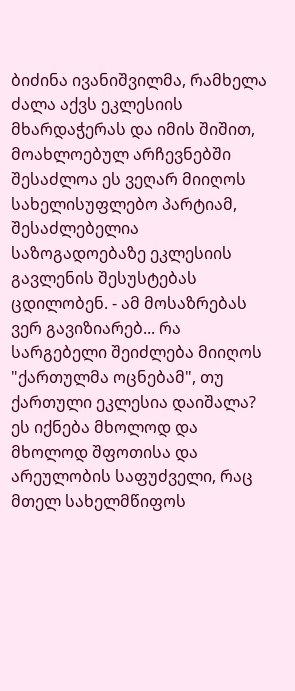ბიძინა ივანიშვილმა, რამხელა ძალა აქვს ეკლესიის მხარდაჭერას და იმის შიშით, მოახლოებულ არჩევნებში შესაძლოა ეს ვეღარ მიიღოს სახელისუფლებო პარტიამ, შესაძლებელია საზოგადოებაზე ეკლესიის გავლენის შესუსტებას ცდილობენ. - ამ მოსაზრებას ვერ გავიზიარებ... რა სარგებელი შეიძლება მიიღოს "ქართულმა ოცნებამ", თუ ქართული ეკლესია დაიშალა? ეს იქნება მხოლოდ და მხოლოდ შფოთისა და არეულობის საფუძველი, რაც მთელ სახელმწიფოს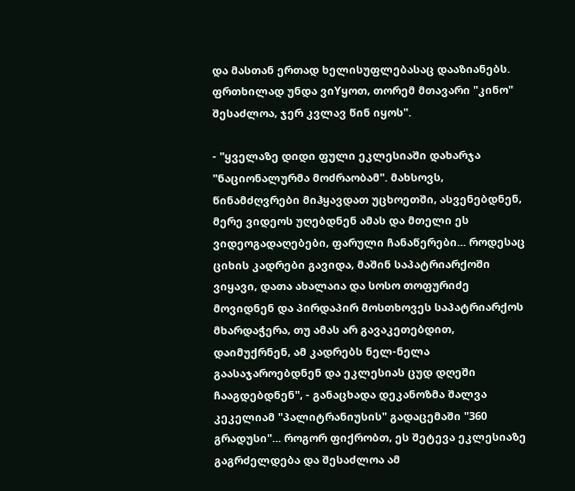და მასთან ერთად ხელისუფლებასაც დააზიანებს. ფრთხილად უნდა ვიYყოთ, თორემ მთავარი "კინო" შესაძლოა, ჯერ კვლავ წინ იყოს".

- "ყველაზე დიდი ფული ეკლესიაში დახარჯა "ნაციონალურმა მოძრაობამ". მახსოვს, წინამძღვრები მიჰყავდათ უცხოეთში, ასვენებდნენ, მერე ვიდეოს უღებდნენ ამას და მთელი ეს ვიდეოგადაღებები, ფარული ჩანაწერები... როდესაც ციხის კადრები გავიდა, მაშინ საპატრიარქოში ვიყავი, დათა ახალაია და სოსო თოფურიძე მოვიდნენ და პირდაპირ მოსთხოვეს საპატრიარქოს მხარდაჭერა, თუ ამას არ გავაკეთებდით, დაიმუქრნენ, ამ კადრებს ნელ-ნელა გაასაჯაროებდნენ და ეკლესიას ცუდ დღეში ჩააგდებდნენ", - განაცხადა დეკანოზმა შალვა კეკელიამ "პალიტრანიუსის" გადაცემაში "360 გრადუსი"... როგორ ფიქრობთ, ეს შეტევა ეკლესიაზე გაგრძელდება და შესაძლოა ამ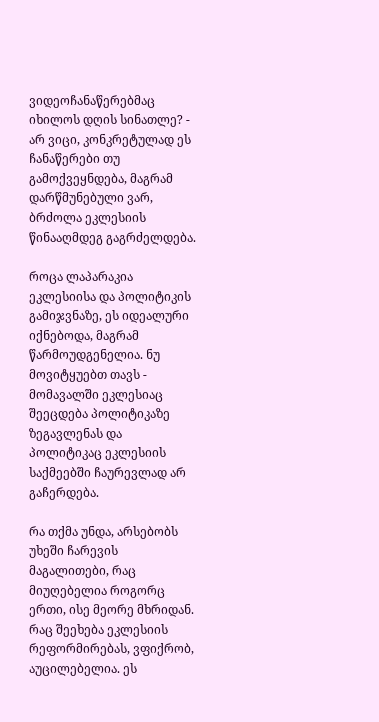ვიდეოჩანაწერებმაც იხილოს დღის სინათლე? - არ ვიცი, კონკრეტულად ეს ჩანაწერები თუ გამოქვეყნდება, მაგრამ დარწმუნებული ვარ, ბრძოლა ეკლესიის წინააღმდეგ გაგრძელდება.

როცა ლაპარაკია ეკლესიისა და პოლიტიკის გამიჯვნაზე, ეს იდეალური იქნებოდა, მაგრამ წარმოუდგენელია. ნუ მოვიტყუებთ თავს - მომავალში ეკლესიაც შეეცდება პოლიტიკაზე ზეგავლენას და პოლიტიკაც ეკლესიის საქმეებში ჩაურევლად არ გაჩერდება.

რა თქმა უნდა, არსებობს უხეში ჩარევის მაგალითები, რაც მიუღებელია როგორც ერთი, ისე მეორე მხრიდან. რაც შეეხება ეკლესიის რეფორმირებას, ვფიქრობ, აუცილებელია. ეს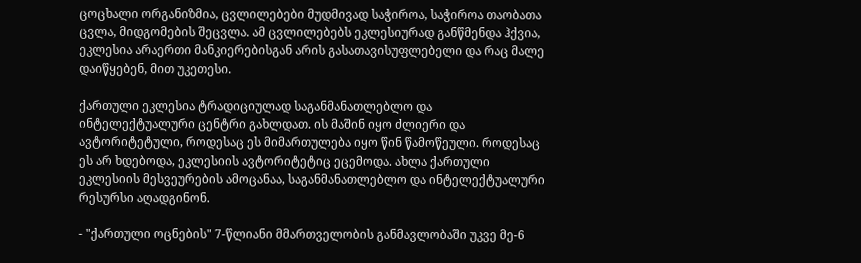ცოცხალი ორგანიზმია, ცვლილებები მუდმივად საჭიროა, საჭიროა თაობათა ცვლა, მიდგომების შეცვლა. ამ ცვლილებებს ეკლესიურად განწმენდა ჰქვია, ეკლესია არაერთი მანკიერებისგან არის გასათავისუფლებელი და რაც მალე დაიწყებენ, მით უკეთესი.

ქართული ეკლესია ტრადიციულად საგანმანათლებლო და ინტელექტუალური ცენტრი გახლდათ. ის მაშინ იყო ძლიერი და ავტორიტეტული, როდესაც ეს მიმართულება იყო წინ წამოწეული. როდესაც ეს არ ხდებოდა, ეკლესიის ავტორიტეტიც ეცემოდა. ახლა ქართული ეკლესიის მესვეურების ამოცანაა, საგანმანათლებლო და ინტელექტუალური რესურსი აღადგინონ.

- "ქართული ოცნების" 7-წლიანი მმართველობის განმავლობაში უკვე მე-6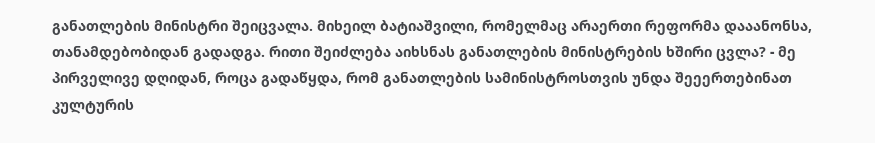განათლების მინისტრი შეიცვალა. მიხეილ ბატიაშვილი, რომელმაც არაერთი რეფორმა დააანონსა, თანამდებობიდან გადადგა. რითი შეიძლება აიხსნას განათლების მინისტრების ხშირი ცვლა? - მე პირველივე დღიდან, როცა გადაწყდა, რომ განათლების სამინისტროსთვის უნდა შეეერთებინათ კულტურის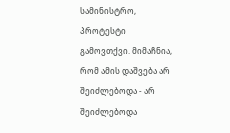სამინისტრო, პროტესტი გამოვთქვი. მიმაჩნია, რომ ამის დაშვება არ შეიძლებოდა - არ შეიძლებოდა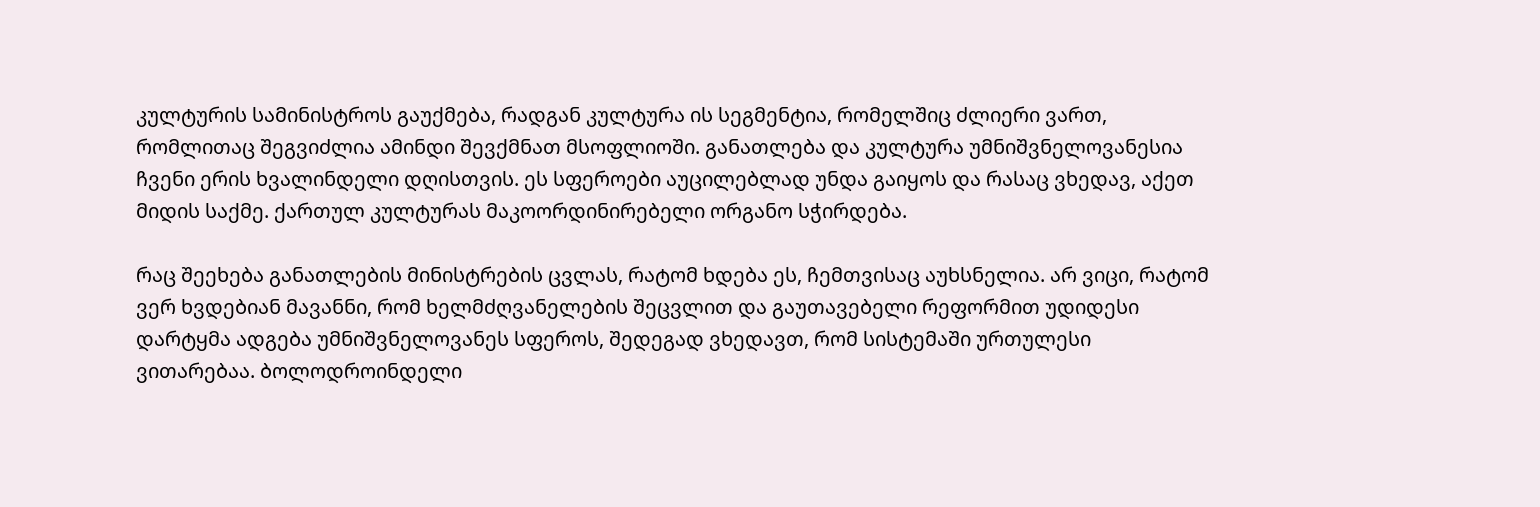კულტურის სამინისტროს გაუქმება, რადგან კულტურა ის სეგმენტია, რომელშიც ძლიერი ვართ, რომლითაც შეგვიძლია ამინდი შევქმნათ მსოფლიოში. განათლება და კულტურა უმნიშვნელოვანესია ჩვენი ერის ხვალინდელი დღისთვის. ეს სფეროები აუცილებლად უნდა გაიყოს და რასაც ვხედავ, აქეთ მიდის საქმე. ქართულ კულტურას მაკოორდინირებელი ორგანო სჭირდება.

რაც შეეხება განათლების მინისტრების ცვლას, რატომ ხდება ეს, ჩემთვისაც აუხსნელია. არ ვიცი, რატომ ვერ ხვდებიან მავანნი, რომ ხელმძღვანელების შეცვლით და გაუთავებელი რეფორმით უდიდესი დარტყმა ადგება უმნიშვნელოვანეს სფეროს, შედეგად ვხედავთ, რომ სისტემაში ურთულესი ვითარებაა. ბოლოდროინდელი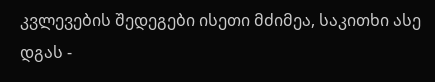კვლევების შედეგები ისეთი მძიმეა, საკითხი ასე დგას -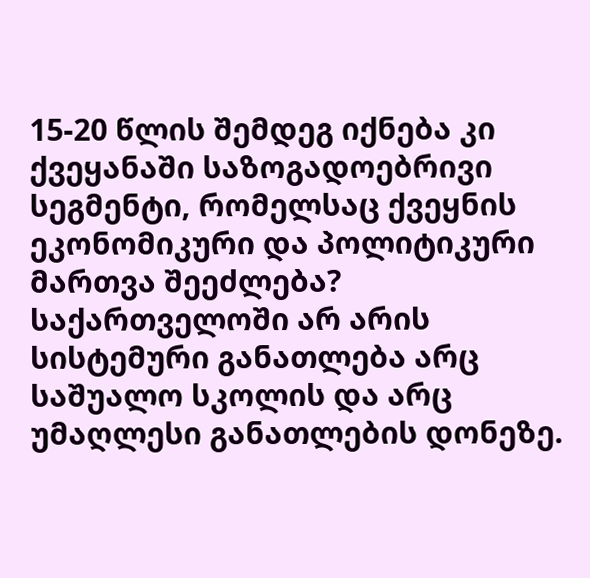15-20 წლის შემდეგ იქნება კი ქვეყანაში საზოგადოებრივი სეგმენტი, რომელსაც ქვეყნის ეკონომიკური და პოლიტიკური მართვა შეეძლება? საქართველოში არ არის სისტემური განათლება არც საშუალო სკოლის და არც უმაღლესი განათლების დონეზე.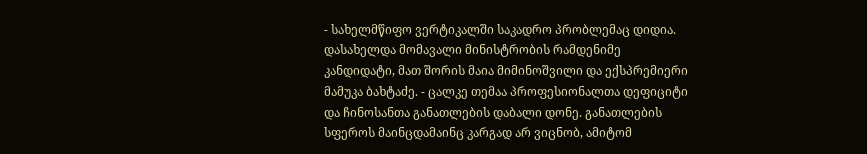- სახელმწიფო ვერტიკალში საკადრო პრობლემაც დიდია. დასახელდა მომავალი მინისტრობის რამდენიმე კანდიდატი, მათ შორის მაია მიმინოშვილი და ექსპრემიერი მამუკა ბახტაძე. - ცალკე თემაა პროფესიონალთა დეფიციტი და ჩინოსანთა განათლების დაბალი დონე. განათლების სფეროს მაინცდამაინც კარგად არ ვიცნობ, ამიტომ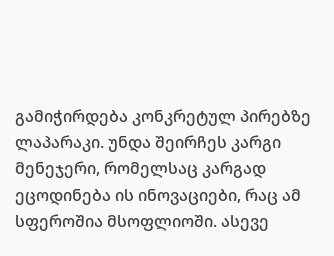გამიჭირდება კონკრეტულ პირებზე ლაპარაკი. უნდა შეირჩეს კარგი მენეჯერი, რომელსაც კარგად ეცოდინება ის ინოვაციები, რაც ამ სფეროშია მსოფლიოში. ასევე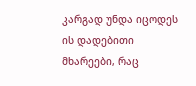კარგად უნდა იცოდეს ის დადებითი მხარეები, რაც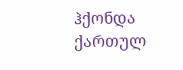ჰქონდა ქართულ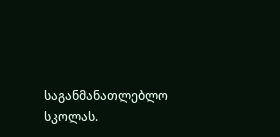საგანმანათლებლო სკოლას.